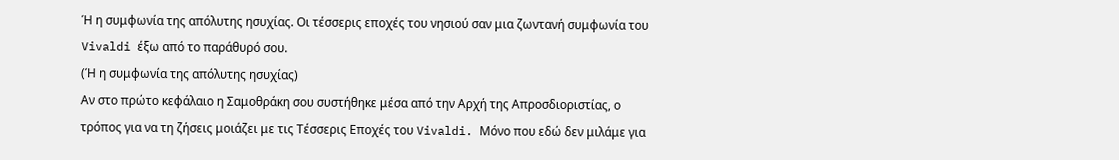Ή η συμφωνία της απόλυτης ησυχίας. Οι τέσσερις εποχές του νησιού σαν μια ζωντανή συμφωνία του Vivaldi έξω από το παράθυρό σου.
(Ή η συμφωνία της απόλυτης ησυχίας)
Αν στο πρώτο κεφάλαιο η Σαμοθράκη σου συστήθηκε μέσα από την Αρχή της Απροσδιοριστίας, ο τρόπος για να τη ζήσεις μοιάζει με τις Τέσσερις Εποχές του Vivaldi. Μόνο που εδώ δεν μιλάμε για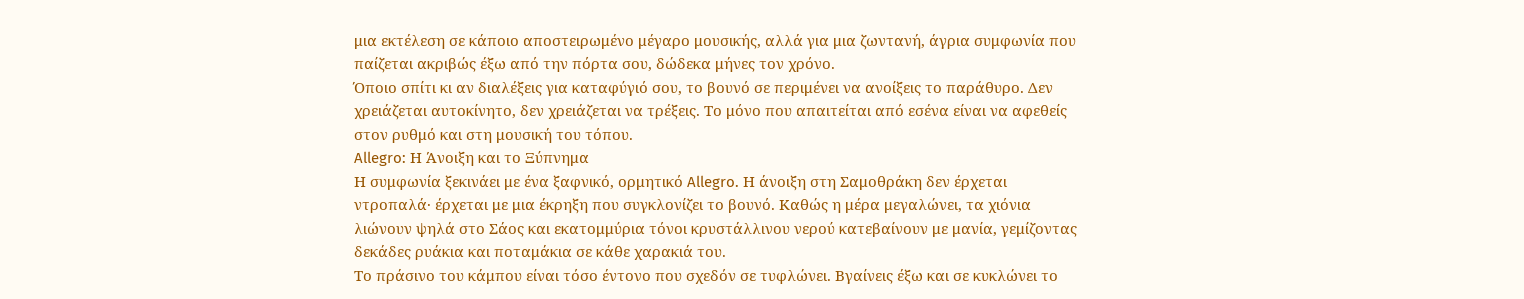μια εκτέλεση σε κάποιο αποστειρωμένο μέγαρο μουσικής, αλλά για μια ζωντανή, άγρια συμφωνία που παίζεται ακριβώς έξω από την πόρτα σου, δώδεκα μήνες τον χρόνο.
Όποιο σπίτι κι αν διαλέξεις για καταφύγιό σου, το βουνό σε περιμένει να ανοίξεις το παράθυρο. Δεν χρειάζεται αυτοκίνητο, δεν χρειάζεται να τρέξεις. Το μόνο που απαιτείται από εσένα είναι να αφεθείς στον ρυθμό και στη μουσική του τόπου.
Allegro: Η Άνοιξη και το Ξύπνημα
Η συμφωνία ξεκινάει με ένα ξαφνικό, ορμητικό Allegro. Η άνοιξη στη Σαμοθράκη δεν έρχεται ντροπαλά· έρχεται με μια έκρηξη που συγκλονίζει το βουνό. Καθώς η μέρα μεγαλώνει, τα χιόνια λιώνουν ψηλά στο Σάος και εκατομμύρια τόνοι κρυστάλλινου νερού κατεβαίνουν με μανία, γεμίζοντας δεκάδες ρυάκια και ποταμάκια σε κάθε χαρακιά του.
Το πράσινο του κάμπου είναι τόσο έντονο που σχεδόν σε τυφλώνει. Βγαίνεις έξω και σε κυκλώνει το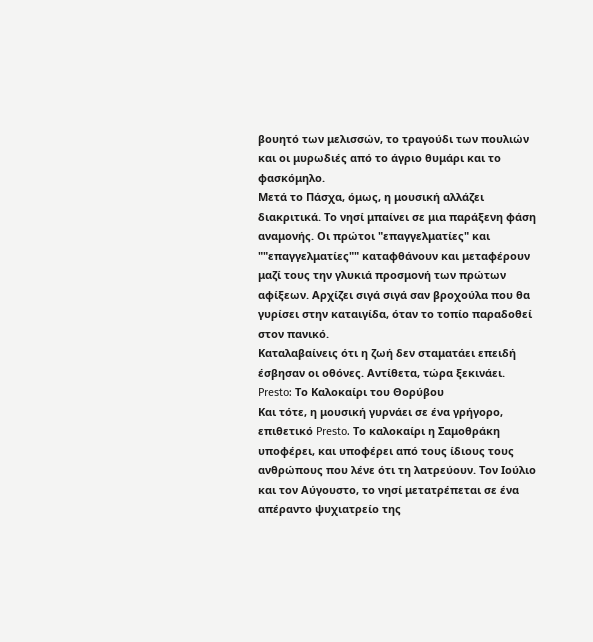βουητό των μελισσών, το τραγούδι των πουλιών και οι μυρωδιές από το άγριο θυμάρι και το φασκόμηλο.
Μετά το Πάσχα, όμως, η μουσική αλλάζει διακριτικά. Το νησί μπαίνει σε μια παράξενη φάση αναμονής. Οι πρώτοι "επαγγελματίες" και ""επαγγελματίες"" καταφθάνουν και μεταφέρουν μαζί τους την γλυκιά προσμονή των πρώτων αφίξεων. Αρχίζει σιγά σιγά σαν βροχούλα που θα γυρίσει στην καταιγίδα, όταν το τοπίο παραδοθεί στον πανικό.
Καταλαβαίνεις ότι η ζωή δεν σταματάει επειδή έσβησαν οι οθόνες. Αντίθετα, τώρα ξεκινάει.
Presto: Το Καλοκαίρι του Θορύβου
Και τότε, η μουσική γυρνάει σε ένα γρήγορο, επιθετικό Presto. Το καλοκαίρι η Σαμοθράκη υποφέρει, και υποφέρει από τους ίδιους τους ανθρώπους που λένε ότι τη λατρεύουν. Τον Ιούλιο και τον Αύγουστο, το νησί μετατρέπεται σε ένα απέραντο ψυχιατρείο της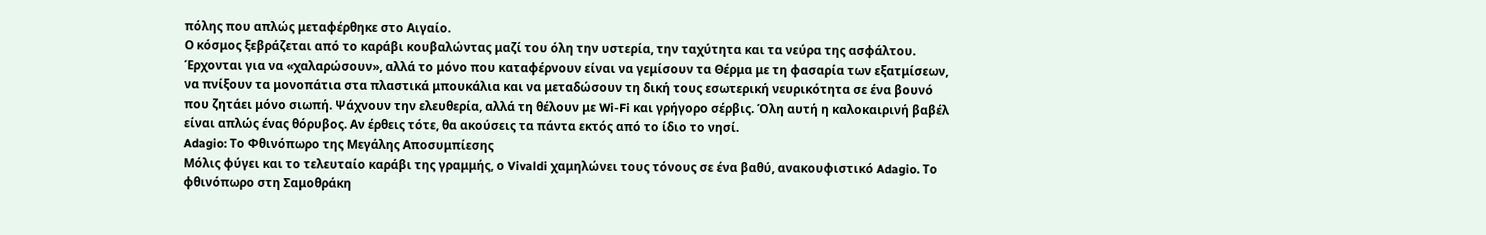πόλης που απλώς μεταφέρθηκε στο Αιγαίο.
Ο κόσμος ξεβράζεται από το καράβι κουβαλώντας μαζί του όλη την υστερία, την ταχύτητα και τα νεύρα της ασφάλτου. Έρχονται για να «χαλαρώσουν», αλλά το μόνο που καταφέρνουν είναι να γεμίσουν τα Θέρμα με τη φασαρία των εξατμίσεων, να πνίξουν τα μονοπάτια στα πλαστικά μπουκάλια και να μεταδώσουν τη δική τους εσωτερική νευρικότητα σε ένα βουνό που ζητάει μόνο σιωπή. Ψάχνουν την ελευθερία, αλλά τη θέλουν με Wi-Fi και γρήγορο σέρβις. Όλη αυτή η καλοκαιρινή βαβέλ είναι απλώς ένας θόρυβος. Αν έρθεις τότε, θα ακούσεις τα πάντα εκτός από το ίδιο το νησί.
Adagio: Το Φθινόπωρο της Μεγάλης Αποσυμπίεσης
Μόλις φύγει και το τελευταίο καράβι της γραμμής, ο Vivaldi χαμηλώνει τους τόνους σε ένα βαθύ, ανακουφιστικό Adagio. Το φθινόπωρο στη Σαμοθράκη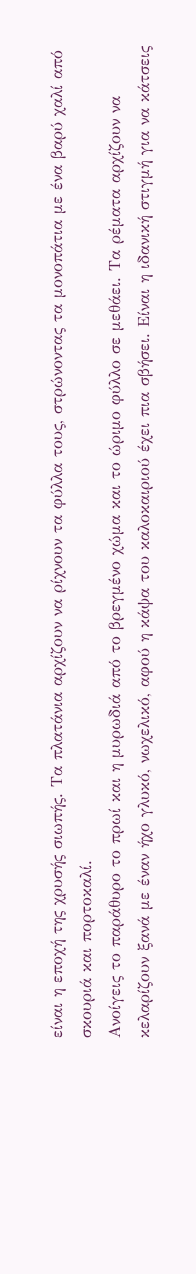είναι η εποχή της χρυσής σιωπής. Τα πλατάνια αρχίζουν να ρίχνουν τα φύλλα τους, στρώνοντας τα μονοπάτια με ένα βαρύ χαλί από σκουριά και πορτοκαλί.
Ανοίγεις το παράθυρο το πρωί και η μυρωδιά από το βρεγμένο χώμα και το ώριμο φύλλο σε μεθάει. Τα ρέματα αρχίζουν να κελαρίζουν ξανά με έναν ήχο γλυκό, νωχελικό, αφού η κάψα του καλοκαιριού έχει πια σβήσει. Είναι η ιδανική στιγμή για να κάτσεις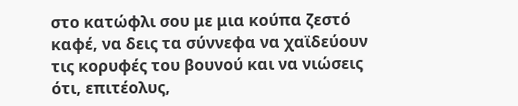στο κατώφλι σου με μια κούπα ζεστό καφέ, να δεις τα σύννεφα να χαϊδεύουν τις κορυφές του βουνού και να νιώσεις ότι, επιτέολυς,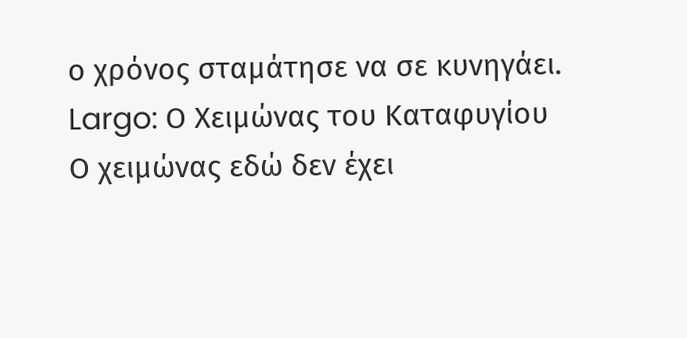ο χρόνος σταμάτησε να σε κυνηγάει.
Largo: Ο Χειμώνας του Καταφυγίου
Ο χειμώνας εδώ δεν έχει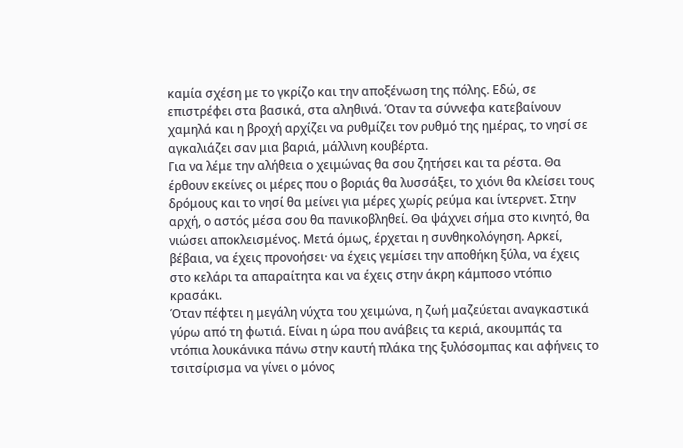καμία σχέση με το γκρίζο και την αποξένωση της πόλης. Εδώ, σε επιστρέφει στα βασικά, στα αληθινά. Όταν τα σύννεφα κατεβαίνουν χαμηλά και η βροχή αρχίζει να ρυθμίζει τον ρυθμό της ημέρας, το νησί σε αγκαλιάζει σαν μια βαριά, μάλλινη κουβέρτα.
Για να λέμε την αλήθεια ο χειμώνας θα σου ζητήσει και τα ρέστα. Θα έρθουν εκείνες οι μέρες που ο βοριάς θα λυσσάξει, το χιόνι θα κλείσει τους δρόμους και το νησί θα μείνει για μέρες χωρίς ρεύμα και ίντερνετ. Στην αρχή, ο αστός μέσα σου θα πανικοβληθεί. Θα ψάχνει σήμα στο κινητό, θα νιώσει αποκλεισμένος. Μετά όμως, έρχεται η συνθηκολόγηση. Αρκεί, βέβαια, να έχεις προνοήσει· να έχεις γεμίσει την αποθήκη ξύλα, να έχεις στο κελάρι τα απαραίτητα και να έχεις στην άκρη κάμποσο ντόπιο κρασάκι.
Όταν πέφτει η μεγάλη νύχτα του χειμώνα, η ζωή μαζεύεται αναγκαστικά γύρω από τη φωτιά. Είναι η ώρα που ανάβεις τα κεριά, ακουμπάς τα ντόπια λουκάνικα πάνω στην καυτή πλάκα της ξυλόσομπας και αφήνεις το τσιτσίρισμα να γίνει ο μόνος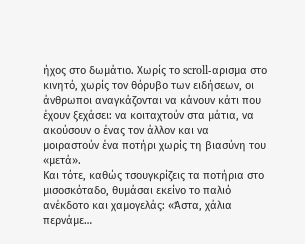ήχος στο δωμάτιο. Χωρίς το scroll-αρισμα στο κινητό, χωρίς τον θόρυβο των ειδήσεων, οι άνθρωποι αναγκάζονται να κάνουν κάτι που έχουν ξεχάσει: να κοιταχτούν στα μάτια, να ακούσουν ο ένας τον άλλον και να μοιραστούν ένα ποτήρι χωρίς τη βιασύνη του «μετά».
Και τότε, καθώς τσουγκρίζεις τα ποτήρια στο μισοσκόταδο, θυμάσαι εκείνο το παλιό ανέκδοτο και χαμογελάς: «Άστα, χάλια περνάμε…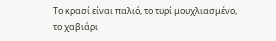Το κρασί είναι παλιό, το τυρί μουχλιασμένο, το χαβιάρι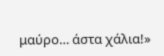μαύρο… άστα χάλια!»